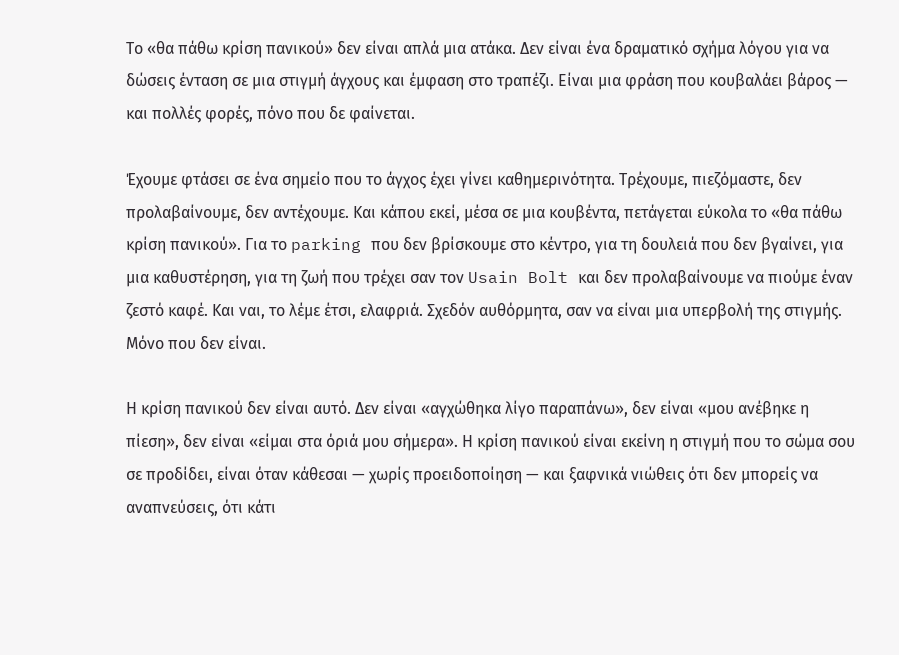Το «θα πάθω κρίση πανικού» δεν είναι απλά μια ατάκα. Δεν είναι ένα δραματικό σχήμα λόγου για να δώσεις ένταση σε μια στιγμή άγχους και έμφαση στο τραπέζι. Είναι μια φράση που κουβαλάει βάρος — και πολλές φορές, πόνο που δε φαίνεται.

Έχουμε φτάσει σε ένα σημείο που το άγχος έχει γίνει καθημερινότητα. Τρέχουμε, πιεζόμαστε, δεν προλαβαίνουμε, δεν αντέχουμε. Και κάπου εκεί, μέσα σε μια κουβέντα, πετάγεται εύκολα το «θα πάθω κρίση πανικού». Για το parking που δεν βρίσκουμε στο κέντρο, για τη δουλειά που δεν βγαίνει, για μια καθυστέρηση, για τη ζωή που τρέχει σαν τον Usain Bolt και δεν προλαβαίνουμε να πιούμε έναν ζεστό καφέ. Και ναι, το λέμε έτσι, ελαφριά. Σχεδόν αυθόρμητα, σαν να είναι μια υπερβολή της στιγμής. Μόνο που δεν είναι.

Η κρίση πανικού δεν είναι αυτό. Δεν είναι «αγχώθηκα λίγο παραπάνω», δεν είναι «μου ανέβηκε η πίεση», δεν είναι «είμαι στα όριά μου σήμερα». Η κρίση πανικού είναι εκείνη η στιγμή που το σώμα σου σε προδίδει, είναι όταν κάθεσαι — χωρίς προειδοποίηση — και ξαφνικά νιώθεις ότι δεν μπορείς να αναπνεύσεις, ότι κάτι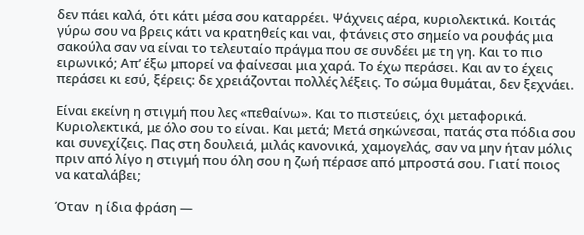δεν πάει καλά, ότι κάτι μέσα σου καταρρέει. Ψάχνεις αέρα, κυριολεκτικά. Κοιτάς γύρω σου να βρεις κάτι να κρατηθείς και ναι, φτάνεις στο σημείο να ρουφάς μια σακούλα σαν να είναι το τελευταίο πράγμα που σε συνδέει με τη γη. Και το πιο ειρωνικό; Απ’ έξω μπορεί να φαίνεσαι μια χαρά. Το έχω περάσει. Και αν το έχεις περάσει κι εσύ, ξέρεις: δε χρειάζονται πολλές λέξεις. Το σώμα θυμάται, δεν ξεχνάει.

Είναι εκείνη η στιγμή που λες «πεθαίνω». Και το πιστεύεις, όχι μεταφορικά. Κυριολεκτικά, με όλο σου το είναι. Και μετά; Μετά σηκώνεσαι, πατάς στα πόδια σου και συνεχίζεις. Πας στη δουλειά, μιλάς κανονικά, χαμογελάς, σαν να μην ήταν μόλις πριν από λίγο η στιγμή που όλη σου η ζωή πέρασε από μπροστά σου. Γιατί ποιος να καταλάβει;

Όταν  η ίδια φράση —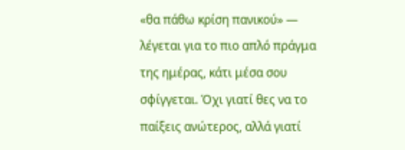«θα πάθω κρίση πανικού» — λέγεται για το πιο απλό πράγμα της ημέρας, κάτι μέσα σου σφίγγεται. Όχι γιατί θες να το παίξεις ανώτερος, αλλά γιατί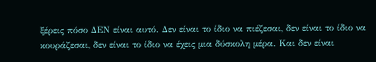ξέρεις πόσο ΔΕΝ είναι αυτό. Δεν είναι το ίδιο να πιέζεσαι, δεν είναι το ίδιο να κουράζεσαι, δεν είναι το ίδιο να έχεις μια δύσκολη μέρα. Και δεν είναι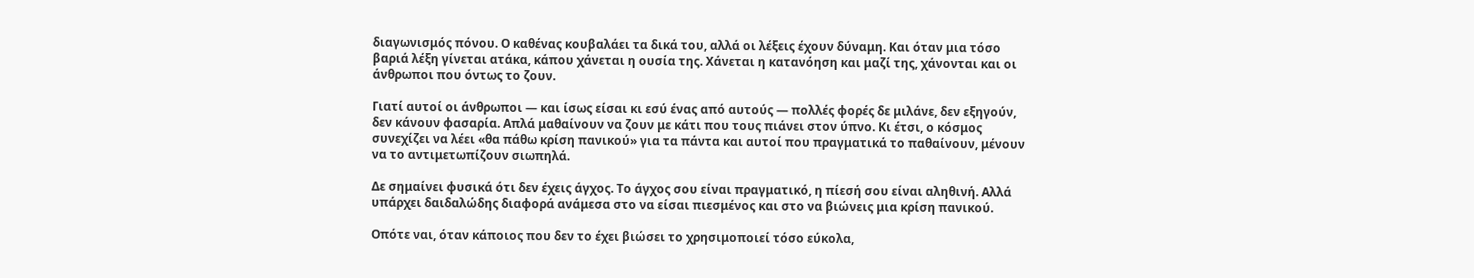διαγωνισμός πόνου. Ο καθένας κουβαλάει τα δικά του, αλλά οι λέξεις έχουν δύναμη. Και όταν μια τόσο βαριά λέξη γίνεται ατάκα, κάπου χάνεται η ουσία της. Χάνεται η κατανόηση και μαζί της, χάνονται και οι άνθρωποι που όντως το ζουν.

Γιατί αυτοί οι άνθρωποι — και ίσως είσαι κι εσύ ένας από αυτούς — πολλές φορές δε μιλάνε, δεν εξηγούν, δεν κάνουν φασαρία. Απλά μαθαίνουν να ζουν με κάτι που τους πιάνει στον ύπνο. Κι έτσι, ο κόσμος συνεχίζει να λέει «θα πάθω κρίση πανικού» για τα πάντα και αυτοί που πραγματικά το παθαίνουν, μένουν να το αντιμετωπίζουν σιωπηλά.

Δε σημαίνει φυσικά ότι δεν έχεις άγχος. Το άγχος σου είναι πραγματικό, η πίεσή σου είναι αληθινή. Αλλά υπάρχει δαιδαλώδης διαφορά ανάμεσα στο να είσαι πιεσμένος και στο να βιώνεις μια κρίση πανικού.

Οπότε ναι, όταν κάποιος που δεν το έχει βιώσει το χρησιμοποιεί τόσο εύκολα,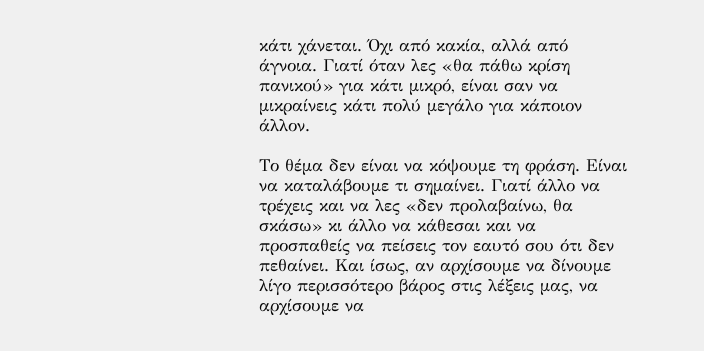κάτι χάνεται. Όχι από κακία, αλλά από άγνοια. Γιατί όταν λες «θα πάθω κρίση πανικού» για κάτι μικρό, είναι σαν να μικραίνεις κάτι πολύ μεγάλο για κάποιον άλλον.

Το θέμα δεν είναι να κόψουμε τη φράση. Είναι να καταλάβουμε τι σημαίνει. Γιατί άλλο να τρέχεις και να λες «δεν προλαβαίνω, θα σκάσω» κι άλλο να κάθεσαι και να προσπαθείς να πείσεις τον εαυτό σου ότι δεν πεθαίνει. Και ίσως, αν αρχίσουμε να δίνουμε λίγο περισσότερο βάρος στις λέξεις μας, να αρχίσουμε να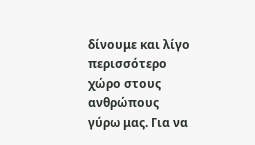δίνουμε και λίγο περισσότερο χώρο στους ανθρώπους γύρω μας. Για να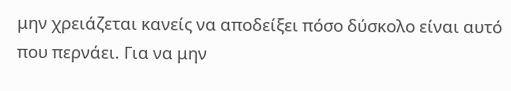μην χρειάζεται κανείς να αποδείξει πόσο δύσκολο είναι αυτό που περνάει. Για να μην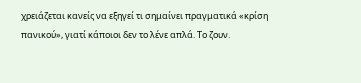χρειάζεται κανείς να εξηγεί τι σημαίνει πραγματικά «κρίση πανικού», γιατί κάποιοι δεν το λένε απλά. Το ζουν.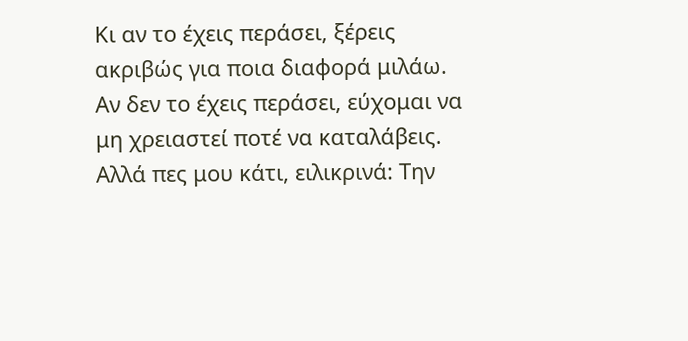Κι αν το έχεις περάσει, ξέρεις ακριβώς για ποια διαφορά μιλάω. Αν δεν το έχεις περάσει, εύχομαι να μη χρειαστεί ποτέ να καταλάβεις. Αλλά πες μου κάτι, ειλικρινά: Την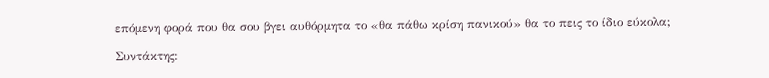επόμενη φορά που θα σου βγει αυθόρμητα το «θα πάθω κρίση πανικού» θα το πεις το ίδιο εύκολα;

Συντάκτης: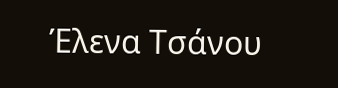Έλενα Τσάνου